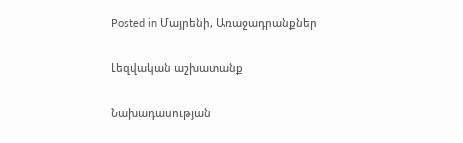Posted in Մայրենի, Առաջադրանքներ

Լեզվական աշխատանք

Նախադասության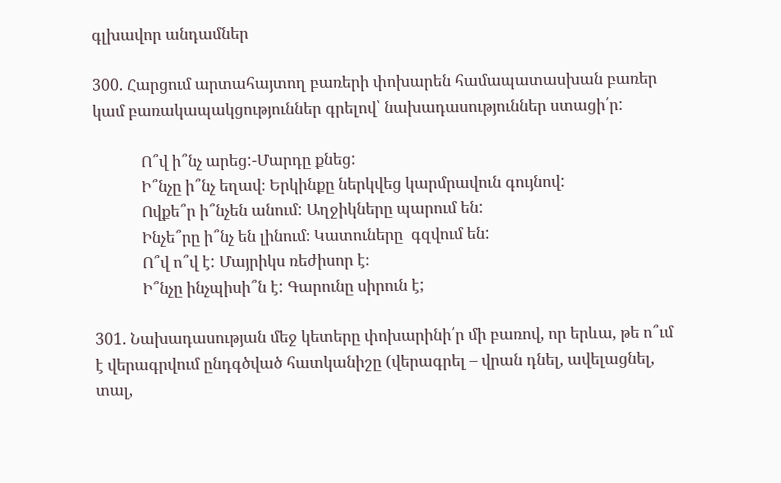գլխավոր անդամներ

300. Հարցում արտահայտող բառերի փոխարեն համապատասխան բառեր կամ բառակապակցություններ գրելով՝ նախադասություններ ստացի՛ր:

            Ո՞վ ի՞նչ արեց:-Մարդը քնեց:
            Ի՞նչը ի՞նչ եղավ։ Երկինքը ներկվեց կարմրավուն գույնով:
            Ովքե՞ր ի՞նչեն անում: Աղջիկները պարում են:
            Ինչե՞րը ի՞նչ են լինում։ Կատուները  գզվում են:
            Ո՞վ ո՞վ է: Մայրիկս ռեժիսոր է։
            Ի՞նչը ինչպիսի՞ն է: Գարունը սիրուն է;

301. Նախադասության մեջ կետերը փոխարինի՛ր մի բառով, որ երևա, թե ո՞ւմ է վերագրվում ընդգծված հատկանիշը (վերագրել – վրան դնել, ավելացնել, տալ,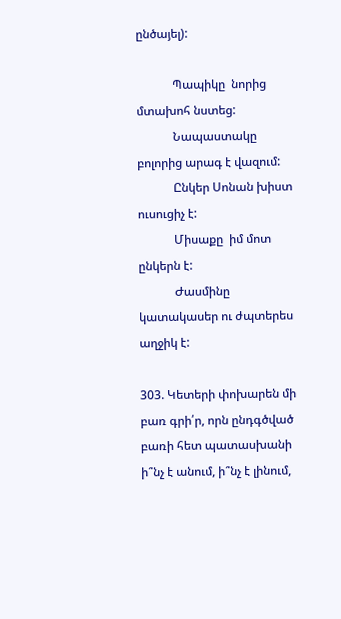ընծայել):

            Պապիկը  նորից մտախոհ նստեց:
            Նապաստակը  բոլորից արագ է վազում:
            Ընկեր Սոնան խիստ ուսուցիչ է:
            Միսաքը  իմ մոտ ընկերն է:
            Ժասմինը կատակասեր ու ժպտերես աղջիկ է:

303. Կետերի փոխարեն մի բառ գրի՛ր, որն ընդգծված բառի հետ պատասխանի ի՞նչ է անում, ի՞նչ է լինում,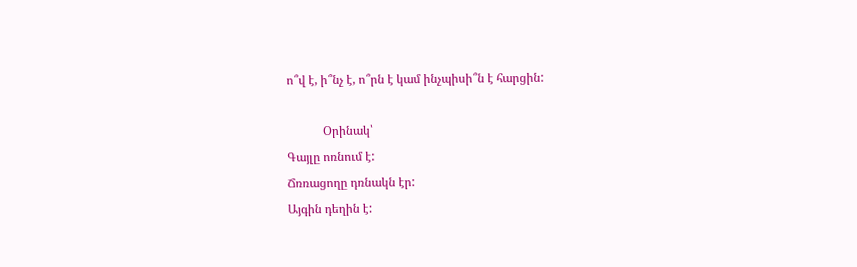ո՞վ է, ի՞նչ է, ո՞րն է կամ ինչպիսի՞ն է հարցին:

            Օրինակ՝
Գայլը ոռնում է:
Ճռռացողը դռնակն էր:
Այգին դեղին է: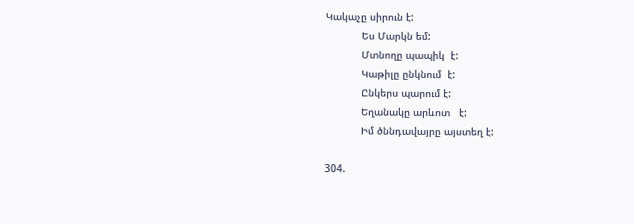Կակաչը սիրուն է:
            Ես Մարկն եմ:
            Մտնողը պապիկ  է:
            Կաթիլը ընկնում  է:
            Ընկերս պարում է:
            Եղանակը արևոտ   է:
            Իմ ծննդավայրը այստեղ է:

304.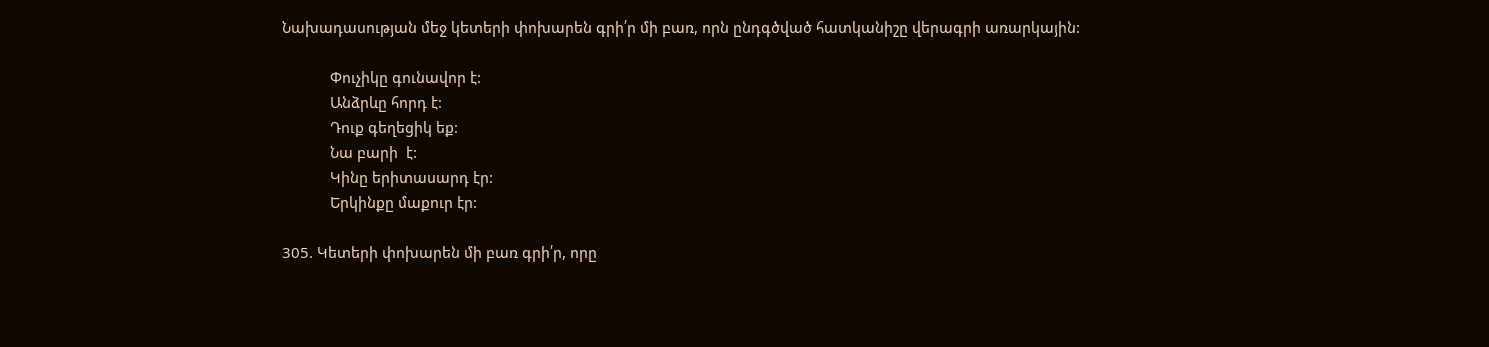Նախադասության մեջ կետերի փոխարեն գրի՛ր մի բառ, որն ընդգծված հատկանիշը վերագրի առարկային:

            Փուչիկը գունավոր է:
            Անձրևը հորդ է:
            Դուք գեղեցիկ եք:
            Նա բարի  է:
            Կինը երիտասարդ էր:
            Երկինքը մաքուր էր:

305. Կետերի փոխարեն մի բառ գրի՛ր, որը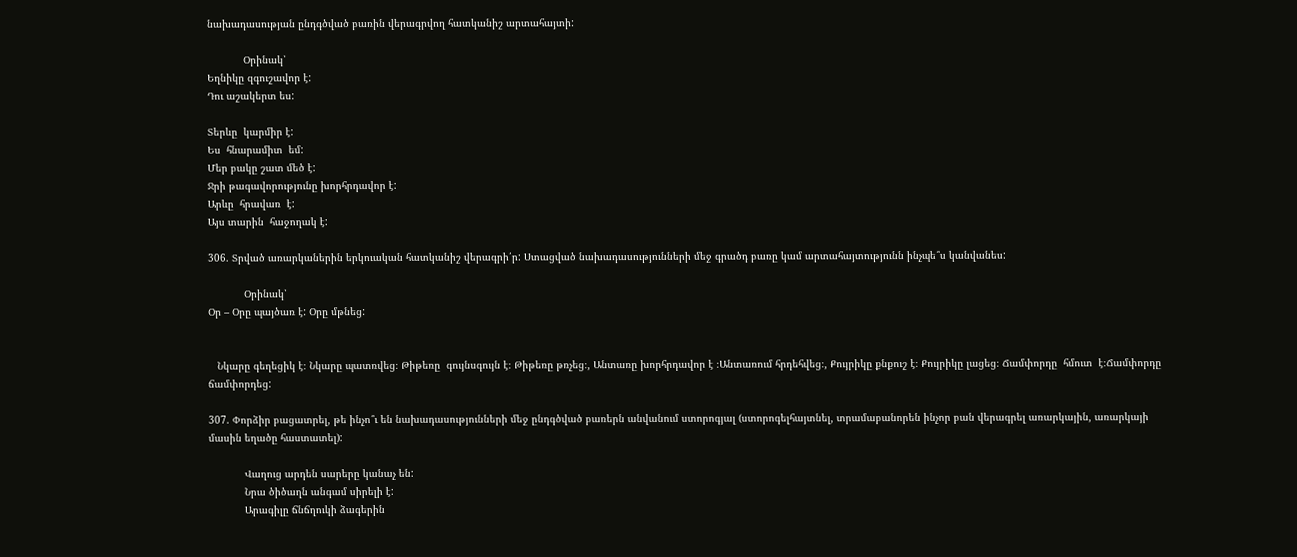նախադասության ընդգծված բառին վերագրվող հատկանիշ արտահայտի:

            Օրինակ՝
Եղնիկը զգուշավոր է:
Դու աշակերտ ես:

Տերևը  կարմիր է:
Ես  հնարամիտ  եմ:
Մեր բակը շատ մեծ է:
Ջրի թագավորությունը խորհրդավոր է:
Արևը  հրավառ  է:
Այս տարին  հաջողակ է:

306. Տրված առարկաներին երկուական հատկանիշ վերագրի՛ր: Ստացված նախադասությունների մեջ գրածդ բառը կամ արտահայտությունն ինչպե՞ս կանվանես:

            Օրինակ՝
Օր – Օրը պայծառ է: Օրը մթնեց:


   Նկարը գեղեցիկ է։ Նկարը պատռվեց։ Թիթեռը  գույնսգույն է։ Թիթեռը թռչեց։, Անտառը խորհրդավոր է ։Անտառում հրդեհվեց։, Քույրիկը քնքուշ է։ Քույրիկը լացեց։ Ճամփորդը  հմուտ  է։Ճամփորդը ճամփորդեց:

307. Փորձիր բացատրել, թե ինչո՞ւ են նախադասությունների մեջ ընդգծված բառերն անվանում ստորոգյալ (ստորոգելհայտնել, տրամաբանորեն ինչոր բան վերագրել առարկային, առարկայի մասին եղածը հաստատել):

            Վաղուց արդեն սարերը կանաչ են:
            Նրա ծիծաղն անգամ սիրելի է:
            Արագիլը ճնճղուկի ձագերին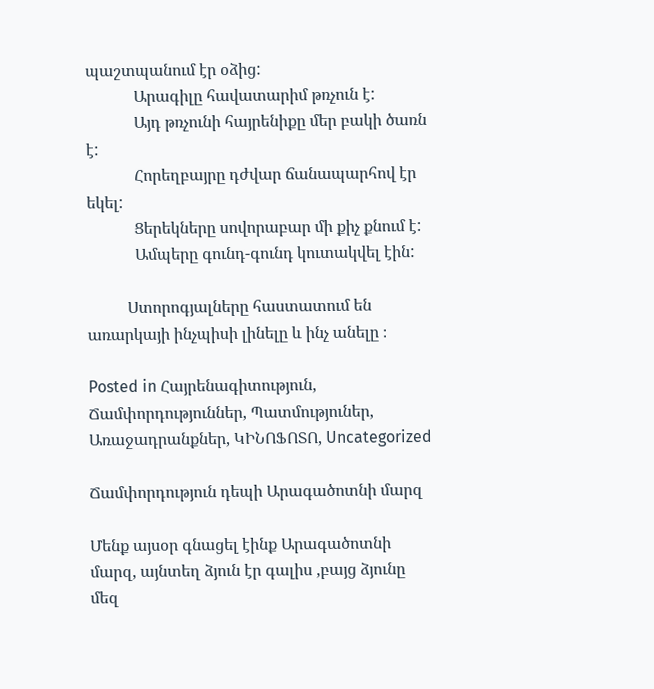պաշտպանում էր օձից:
            Արագիլը հավատարիմ թռչուն է:
            Այդ թռչունի հայրենիքը մեր բակի ծառն է:
            Հորեղբայրը դժվար ճանապարհով էր եկել:
            Ցերեկները սովորաբար մի քիչ քնում է:
            Ամպերը գունդ-գունդ կուտակվել էին:

          Ստորոգյալները հաստատում են  առարկայի ինչպիսի լինելը և ինչ անելը ։

Posted in Հայրենագիտություն, Ճամփորդություններ, Պատմություներ, Առաջադրանքներ, ԿԻՆՈՖՈՏՈ, Uncategorized

Ճամփորդություն դեպի Արագածոտնի մարզ

Մենք այսօր գնացել էինք Արագածոտնի մարզ, այնտեղ ձյուն էր գալիս ,բայց ձյունը մեզ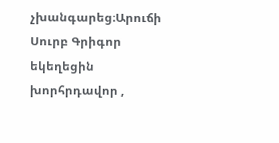չխանգարեց։Արուճի Սուրբ Գրիգոր եկեղեցին խորհրդավոր ,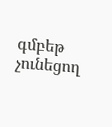գմբեթ չունեցող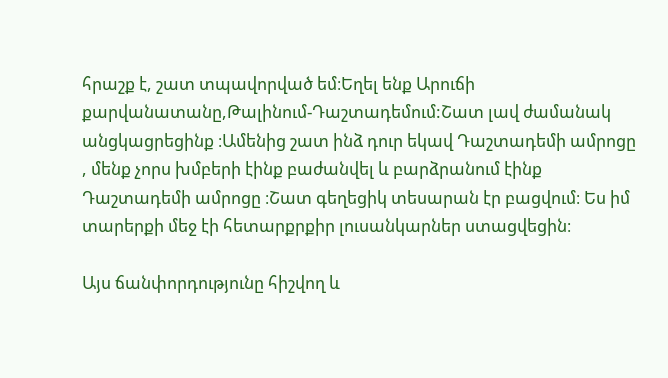հրաշք է, շատ տպավորված եմ։Եղել ենք Արուճի քարվանատանը,Թալինում-Դաշտադեմում:Շատ լավ ժամանակ անցկացրեցինք ։Ամենից շատ ինձ դուր եկավ Դաշտադեմի ամրոցը , մենք չորս խմբերի էինք բաժանվել և բարձրանում էինք Դաշտադեմի ամրոցը ։Շատ գեղեցիկ տեսարան էր բացվում։ Ես իմ տարերքի մեջ էի հետարքրքիր լուսանկարներ ստացվեցին։

Այս ճանփորդությունը հիշվող և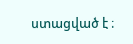ստացված է ։